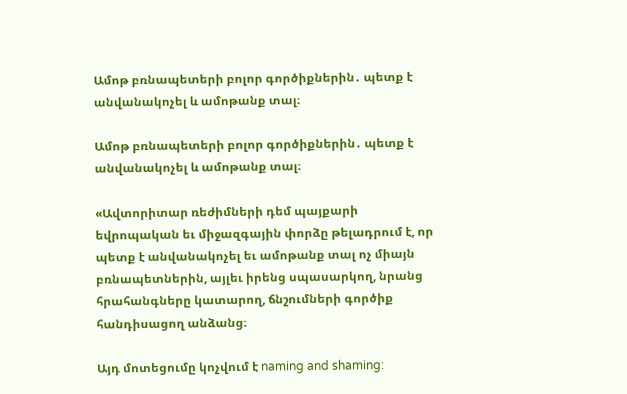Ամոթ բռնապետերի բոլոր գործիքներին․ պետք է անվանակոչել և ամոթանք տալ։

Ամոթ բռնապետերի բոլոր գործիքներին․ պետք է անվանակոչել և ամոթանք տալ։

«Ավտորիտար ռեժիմների դեմ պայքարի եվրոպական եւ միջազգային փորձը թելադրում է, որ պետք է անվանակոչել եւ ամոթանք տալ ոչ միայն բռնապետներին, այլեւ իրենց սպասարկող, նրանց հրահանգները կատարող, ճնշումների գործիք հանդիսացող անձանց։

Այդ մոտեցումը կոչվում է naming and shaming: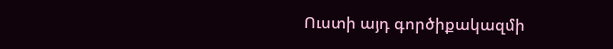Ուստի այդ գործիքակազմի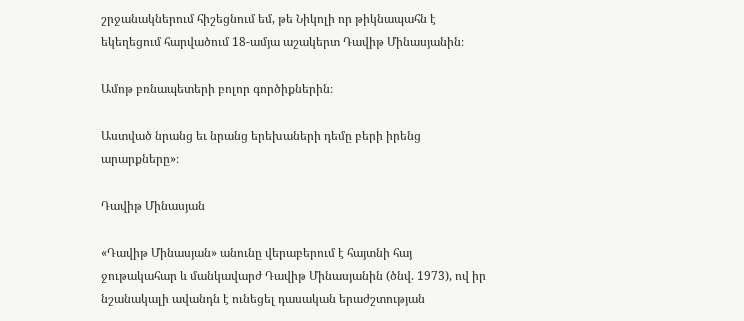շրջանակներում հիշեցնում եմ, թե Նիկոլի որ թիկնապահն է եկեղեցում հարվածում 18-ամյա աշակերտ Դավիթ Մինասյանին։

Ամոթ բռնապետերի բոլոր գործիքներին։

Աստված նրանց եւ նրանց երեխաների դեմը բերի իրենց արարքները»։

Դավիթ Մինասյան

«Դավիթ Մինասյան» անունը վերաբերում է հայտնի հայ ջութակահար և մանկավարժ Դավիթ Մինասյանին (ծնվ. 1973), ով իր նշանակալի ավանդն է ունեցել դասական երաժշտության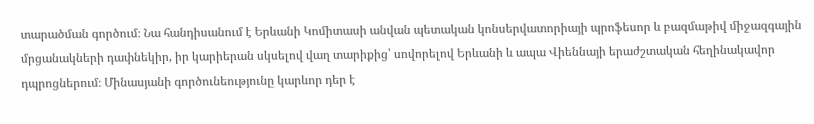տարածման գործում։ Նա հանդիսանում է Երևանի Կոմիտասի անվան պետական կոնսերվատորիայի պրոֆեսոր և բազմաթիվ միջազգային մրցանակների դափնեկիր, իր կարիերան սկսելով վաղ տարիքից՝ սովորելով Երևանի և ապա Վիեննայի երաժշտական հեղինակավոր դպրոցներում։ Մինասյանի գործունեությունը կարևոր դեր է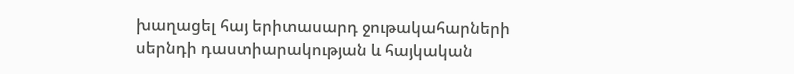խաղացել հայ երիտասարդ ջութակահարների սերնդի դաստիարակության և հայկական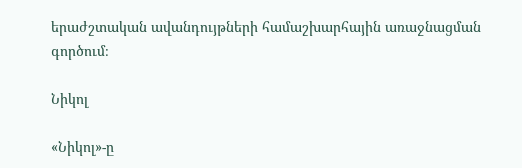երաժշտական ավանդույթների համաշխարհային առաջնացման գործում։

Նիկոլ

«Նիկոլ»-ը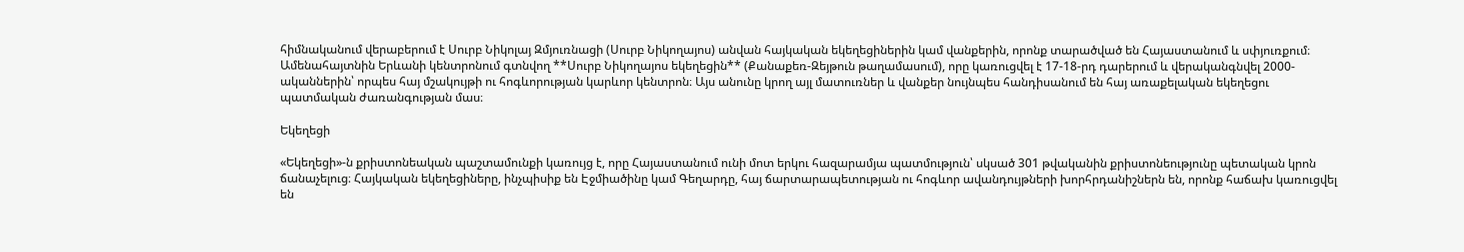հիմնականում վերաբերում է Սուրբ Նիկոլայ Զմյուռնացի (Սուրբ Նիկողայոս) անվան հայկական եկեղեցիներին կամ վանքերին, որոնք տարածված են Հայաստանում և սփյուռքում։ Ամենահայտնին Երևանի կենտրոնում գտնվող **Սուրբ Նիկողայոս եկեղեցին** (Քանաքեռ-Զեյթուն թաղամասում), որը կառուցվել է 17-18-րդ դարերում և վերականգնվել 2000-ականներին՝ որպես հայ մշակույթի ու հոգևորության կարևոր կենտրոն։ Այս անունը կրող այլ մատուռներ և վանքեր նույնպես հանդիսանում են հայ առաքելական եկեղեցու պատմական ժառանգության մաս։

Եկեղեցի

«Եկեղեցի»-ն քրիստոնեական պաշտամունքի կառույց է, որը Հայաստանում ունի մոտ երկու հազարամյա պատմություն՝ սկսած 301 թվականին քրիստոնեությունը պետական կրոն ճանաչելուց։ Հայկական եկեղեցիները, ինչպիսիք են Էջմիածինը կամ Գեղարդը, հայ ճարտարապետության ու հոգևոր ավանդույթների խորհրդանիշներն են, որոնք հաճախ կառուցվել են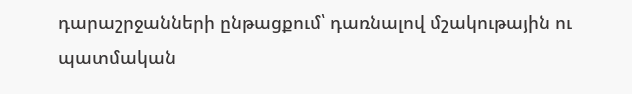դարաշրջանների ընթացքում՝ դառնալով մշակութային ու պատմական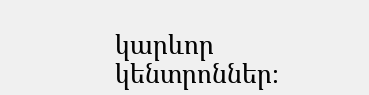կարևոր կենտրոններ։